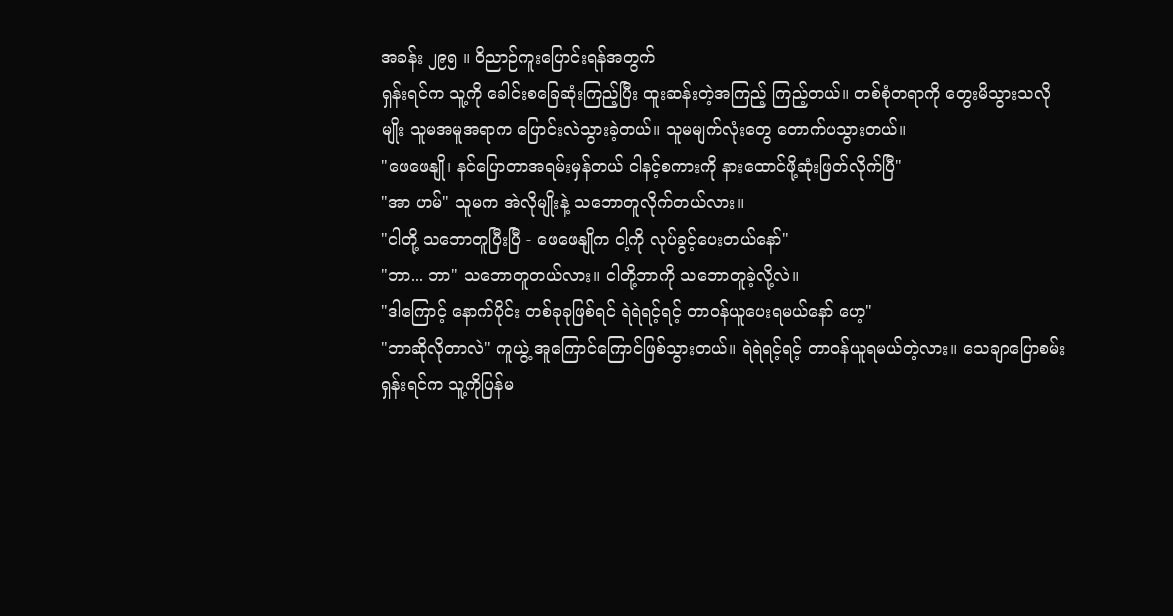အခန်း ၂၉၅ ။ ဝိညာဉ်ကူးပြောင်းရန်အတွက်
ရှန်းရင်က သူ့ကို ခေါင်းစခြေဆုံးကြည့်ပြီး ထူးဆန်းတဲ့အကြည့် ကြည့်တယ်။ တစ်စုံတရာကို တွေးမိသွားသလိုမျိုး သူမအမူအရာက ပြောင်းလဲသွားခဲ့တယ်။ သူမမျက်လုံးတွေ တောက်ပသွားတယ်။
"ဖေဖေနျို၊ နင်ပြောတာအရမ်းမှန်တယ် ငါနင့်စကားကို နားထောင်ဖို့ဆုံးဖြတ်လိုက်ပြီ"
"အာ ဟမ်" သူမက အဲလိုမျိုးနဲ့ သဘောတူလိုက်တယ်လား။
"ငါတို့ သဘောတူပြီးပြီ - ဖေဖေနျိုက ငါ့ကို လုပ်ခွင့်ပေးတယ်နော်"
"ဘာ... ဘာ" သဘောတူတယ်လား။ ငါတို့ဘာကို သဘောတူခဲ့လို့လဲ။
"ဒါကြောင့် နောက်ပိုင်း တစ်ခုခုဖြစ်ရင် ရဲရဲရင့်ရင့် တာဝန်ယူပေးရမယ်နော် ဟေ့"
"ဘာဆိုလိုတာလဲ" ကူယွဲ့ အူကြောင်ကြောင်ဖြစ်သွားတယ်။ ရဲရဲရင့်ရင့် တာဝန်ယူရမယ်တဲ့လား။ သေချာပြောစမ်း
ရှန်းရင်က သူ့ကိုပြန်မ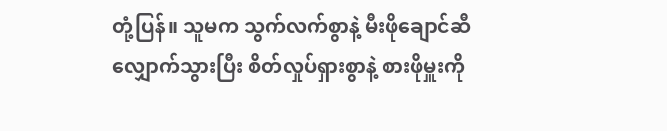တုံ့ပြန်။ သူမက သွက်လက်စွာနဲ့ မီးဖိုချောင်ဆီ လျှောက်သွားပြီး စိတ်လှုပ်ရှားစွာနဲ့ စားဖိုမှူးကို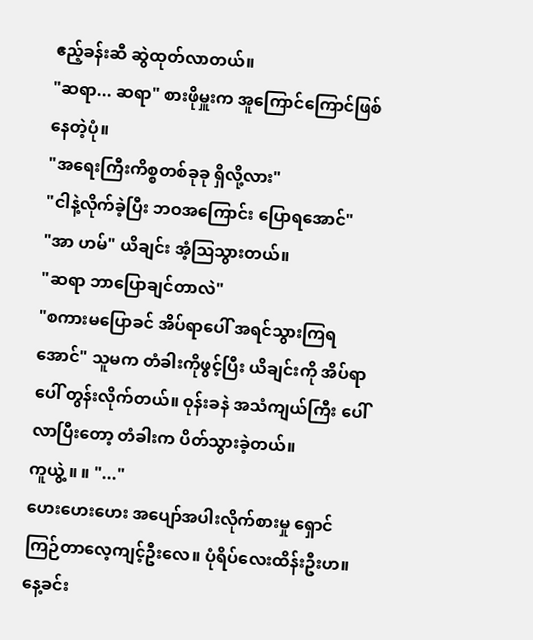ဧည့်ခန်းဆီ ဆွဲထုတ်လာတယ်။
"ဆရာ... ဆရာ" စားဖိုမှူးက အူကြောင်ကြောင်ဖြစ်နေတဲ့ပုံ။
"အရေးကြီးကိစ္စတစ်ခုခု ရှိလို့လား"
"ငါနဲ့လိုက်ခဲ့ပြီး ဘဝအကြောင်း ပြောရအောင်"
"အာ ဟမ်" ယိချင်း အံ့ဩသွားတယ်။
"ဆရာ ဘာပြောချင်တာလဲ"
"စကားမပြောခင် အိပ်ရာပေါ် အရင်သွားကြရအောင်" သူမက တံခါးကိုဖွင့်ပြီး ယိချင်းကို အိပ်ရာပေါ် တွန်းလိုက်တယ်။ ဝုန်းခနဲ အသံကျယ်ကြီး ပေါ်လာပြီးတော့ တံခါးက ပိတ်သွားခဲ့တယ်။
ကူယွဲ့ ။ ။ "..."
ဟေးဟေးဟေး အပျော်အပါးလိုက်စားမှု ရှောင်ကြဉ်တာလေ့ကျင့်ဦးလေ။ ပုံရိပ်လေးထိန်းဦးဟ။ နေ့ခင်း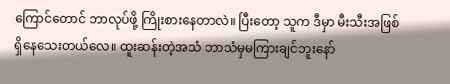ကြောင်တောင် ဘာလုပ်ဖို့ ကြိုးစားနေတာလဲ။ ပြီးတော့ သူက ဒီမှာ မီးသီးအဖြစ် ရှိနေသေးတယ်လေ။ ထူးဆန်းတဲ့အသံ ဘာသံမှမကြားချင်ဘူးနော်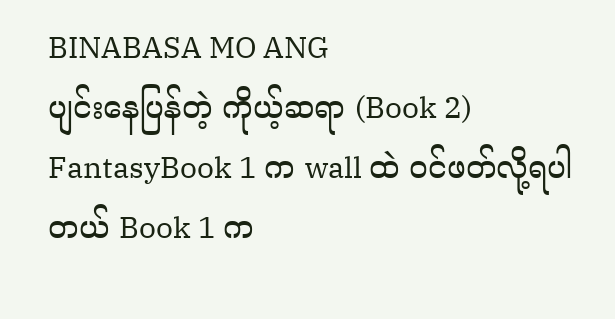BINABASA MO ANG
ပျင်းနေပြန်တဲ့ ကိုယ့်ဆရာ (Book 2)
FantasyBook 1 က wall ထဲ ဝင်ဖတ်လို့ရပါတယ် Book 1 က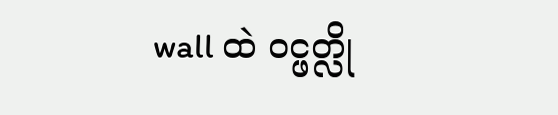wall ထဲ ဝင္ဖတ္လို